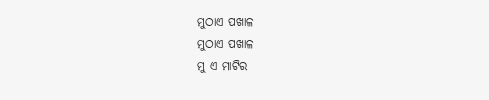ମୁଠାଏ ପଖାଳ
ମୁଠାଏ ପଖାଳ
ମୁ ଏ ମାଟିର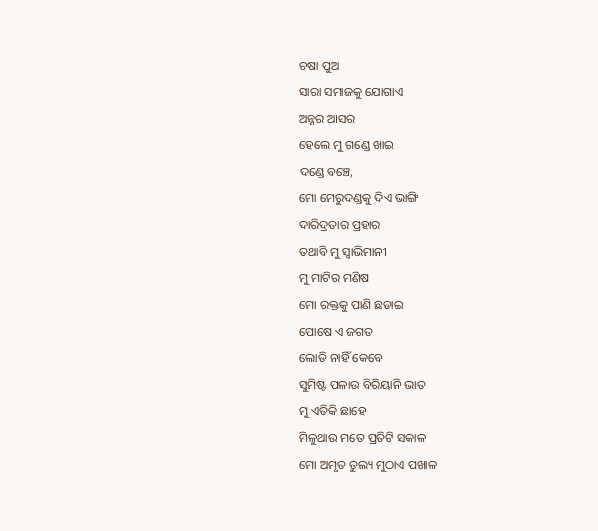ଚଷା ପୁଅ
ସାରା ସମାଜକୁ ଯୋଗାଏ
ଅନ୍ନର ଆସର
ହେଲେ ମୁ ଗଣ୍ଡେ ଖାଇ
ଦଣ୍ଡେ ବଞ୍ଚେ,
ମୋ ମେରୁଦଣ୍ଡକୁ ଦିଏ ଭାଙ୍ଗି
ଦାରିଦ୍ରତାର ପ୍ରହାର
ତଥାବି ମୁ ସ୍ୱାଭିମାନୀ
ମୁ ମାଟିର ମଣିଷ
ମୋ ରକ୍ତକୁ ପାଣି ଛଡାଇ
ପୋଷେ ଏ ଜଗତ
ଲୋଡି ନାହିଁ କେବେ
ସୁମିଷ୍ଟ ପଳାଉ ବିରିୟାନି ଭାତ
ମୁ ଏତିକି ଛାହେ
ମିଳୁଥାଉ ମତେ ପ୍ରତିଟି ସକାଳ
ମୋ ଅମୃତ ତୁଲ୍ୟ ମୁଠାଏ ପଖାଳ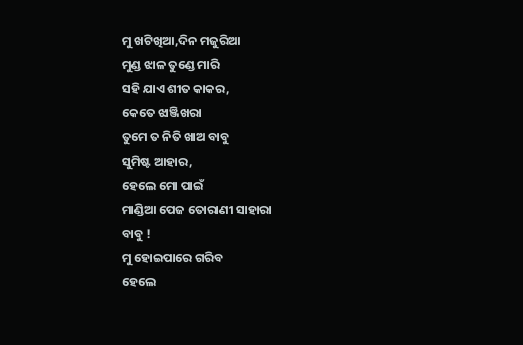ମୁ ଖଟିଖିଆ,ଦିନ ମଜୁରିଆ
ମୁଣ୍ଡ ଝାଳ ତୁଣ୍ଡେ ମାରି
ସହି ଯାଏ ଶୀତ କାକର,
କେତେ ଝାଞ୍ଜିଖରା
ତୁମେ ତ ନିତି ଖାଅ ବାବୁ
ସୁମିଷ୍ଟ ଆହାର,
ହେଲେ ମୋ ପାଇଁ
ମାଣ୍ଡିଆ ପେଜ ତୋରାଣୀ ସାହାରା
ବାବୁ !
ମୁ ହୋଇପାରେ ଗରିବ
ହେଲେ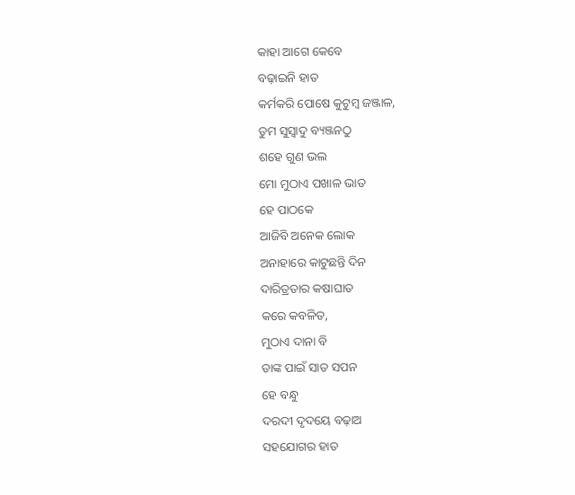କାହା ଆଗେ କେବେ
ବଢ଼ାଇନି ହାତ
କର୍ମକରି ପୋଷେ କୁଟୁମ୍ବ ଜଞ୍ଜାଳ,
ତୁମ ସୁସ୍ୱାଦୁ ବ୍ୟଞ୍ଜନଠୁ
ଶହେ ଗୁଣ ଭଲ
ମୋ ମୁଠାଏ ପଖାଳ ଭାତ
ହେ ପାଠକେ
ଆଜିବି ଅନେକ ଲୋକ
ଅନାହାରେ କାଟୁଛନ୍ତି ଦିନ
ଦାରିତ୍ରତାର କଷାଘାତ
କରେ କବଳିତ,
ମୁଠାଏ ଦାନା ବି
ତାଙ୍କ ପାଇଁ ସାତ ସପନ
ହେ ବନ୍ଧୁ
ଦରଦୀ ଦୃଦୟେ ବଢ଼ାଅ
ସହଯୋଗର ହାତ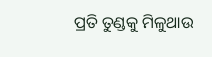ପ୍ରତି ତୁଣ୍ଡକୁ ମିଳୁଥାଉ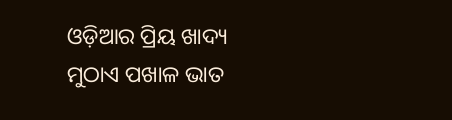ଓଡ଼ିଆର ପ୍ରିୟ ଖାଦ୍ୟ
ମୁଠାଏ ପଖାଳ ଭାତ